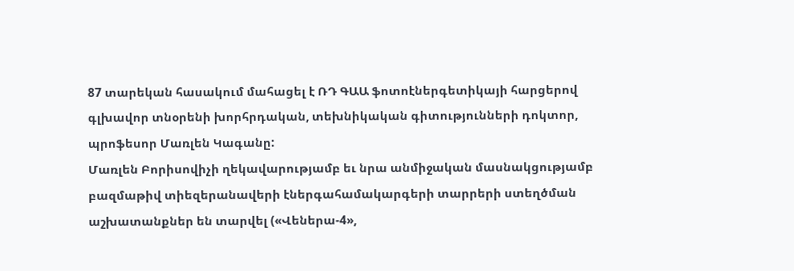87 տարեկան հասակում մահացել է ՌԴ ԳԱԱ ֆոտոէներգետիկայի հարցերով գլխավոր տնօրենի խորհրդական, տեխնիկական գիտությունների դոկտոր, պրոֆեսոր Մառլեն Կագանը:
Մառլեն Բորիսովիչի ղեկավարությամբ եւ նրա անմիջական մասնակցությամբ բազմաթիվ տիեզերանավերի էներգահամակարգերի տարրերի ստեղծման աշխատանքներ են տարվել («Վեներա-4»,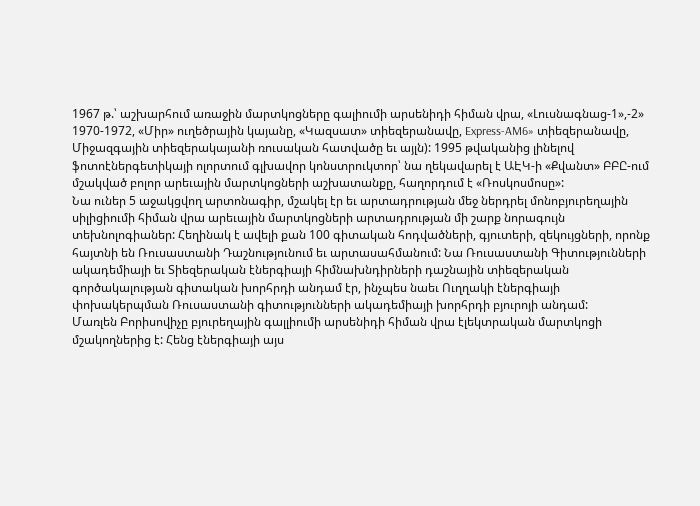1967 թ.՝ աշխարհում առաջին մարտկոցները գալիումի արսենիդի հիման վրա, «Լուսնագնաց-1»,-2» 1970-1972, «Միր» ուղեծրային կայանը, «Կազսատ» տիեզերանավը, Express-AM6» տիեզերանավը, Միջազգային տիեզերակայանի ռուսական հատվածը եւ այլն): 1995 թվականից լինելով ֆոտոէներգետիկայի ոլորտում գլխավոր կոնստրուկտոր՝ նա ղեկավարել է ԱԷԿ-ի «Քվանտ» ԲԲԸ-ում մշակված բոլոր արեւային մարտկոցների աշխատանքը, հաղորդում է «Ռոսկոսմոսը»:
Նա ուներ 5 աջակցվող արտոնագիր, մշակել էր եւ արտադրության մեջ ներդրել մոնոբյուրեղային սիլիցիումի հիման վրա արեւային մարտկոցների արտադրության մի շարք նորագույն տեխնոլոգիաներ: Հեղինակ է ավելի քան 100 գիտական հոդվածների, գյուտերի, զեկույցների, որոնք հայտնի են Ռուսաստանի Դաշնությունում եւ արտասահմանում: Նա Ռուսաստանի Գիտությունների ակադեմիայի եւ Տիեզերական էներգիայի հիմնախնդիրների դաշնային տիեզերական գործակալության գիտական խորհրդի անդամ էր, ինչպես նաեւ Ուղղակի էներգիայի փոխակերպման Ռուսաստանի գիտությունների ակադեմիայի խորհրդի բյուրոյի անդամ:
Մառլեն Բորիսովիչը բյուրեղային գալլիումի արսենիդի հիման վրա էլեկտրական մարտկոցի մշակողներից է: Հենց էներգիայի այս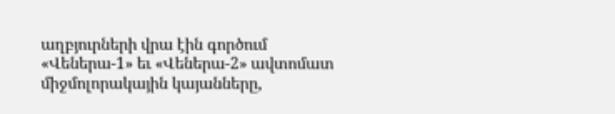աղբյուրների վրա էին գործում «Վեներա-1» եւ «Վեներա-2» ավտոմատ միջմոլորակային կայանները,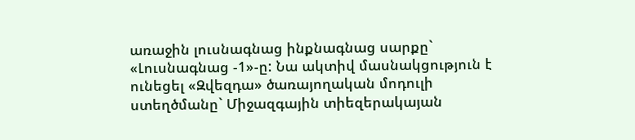առաջին լուսնագնաց ինքնագնաց սարքը` «Լուսնագնաց -1»-ը: Նա ակտիվ մասնակցություն է ունեցել «Զվեզդա» ծառայողական մոդուլի ստեղծմանը` Միջազգային տիեզերակայան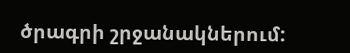ծրագրի շրջանակներում: